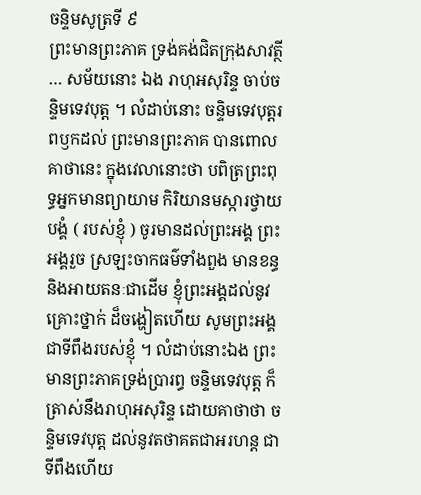ចន្ទិមសូត្រទី ៩
ព្រះមានព្រះភាគ ទ្រង់គង់ជិតក្រុងសាវត្ថី … សម័យនោះ ឯង រាហុអសុរិន្ទ ចាប់ចន្ទិមទេវបុត្ត ។ លំដាប់នោះ ចន្ទិមទេវបុត្តរពឫកដល់ ព្រះមានព្រះភាគ បានពោលគាថានេះ ក្នុងវេលានោះថា បពិត្រព្រះពុទ្ធអ្នកមានព្យាយាម កិរិយានមស្ការថ្វាយបង្គំ ( របស់ខ្ញុំ ) ចូរមានដល់ព្រះអង្គ ព្រះអង្គរួច ស្រឡះចាកធម៌ទាំងពួង មានខន្ធ និងអាយតនៈជាដើម ខ្ញុំព្រះអង្គដល់នូវគ្រោះថ្នាក់ ដ៏ចង្ហៀតហើយ សូមព្រះអង្គ ជាទីពឹងរបស់ខ្ញុំ ។ លំដាប់នោះឯង ព្រះមានព្រះភាគទ្រង់ប្រារព្ធ ចន្ទិមទេវបុត្ត ក៏ត្រាស់នឹងរាហុអសុរិន្ទ ដោយគាថាថា ចន្ទិមទេវបុត្ត ដល់នូវតថាគតជាអរហន្ត ជាទីពឹងហើយ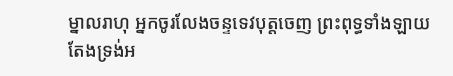ម្នាលរាហុ អ្នកចូរលែងចន្ទទេវបុត្តចេញ ព្រះពុទ្ធទាំងឡាយ តែងទ្រង់អ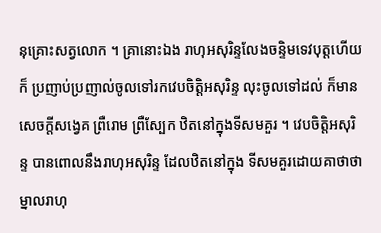នុគ្រោះសត្វលោក ។ គ្រានោះឯង រាហុអសុរិន្ទលែងចន្ទិមទេវបុត្តហើយក៏ ប្រញាប់ប្រញាល់ចូលទៅរកវេបចិត្តិអសុរិន្ទ លុះចូលទៅដល់ ក៏មាន សេចក្តីសង្វេគ ព្រឺរោម ព្រឺស្បែក ឋិតនៅក្នុងទីសមគួរ ។ វេបចិត្តិអសុរិន្ទ បានពោលនឹងរាហុអសុរិន្ទ ដែលឋិតនៅក្នុង ទីសមគួរដោយគាថាថា ម្នាលរាហុ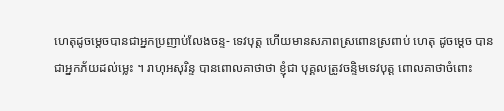ហេតុដូចម្តេចបានជាអ្នកប្រញាប់លែងចន្ទ- ទេវបុត្ត ហើយមានសភាពស្រពោនស្រពាប់ ហេតុ ដូចម្តេច បានជាអ្នកភ័យដល់ម្លេះ ។ រាហុអសុរិន្ទ បានពោលគាថាថា ខ្ញុំជា បុគ្គលត្រូវចន្ទិមទេវបុត្ត ពោលគាថាចំពោះ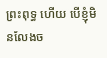ព្រះពុទ្ធ ហើយ បើខ្ញុំមិនលែងច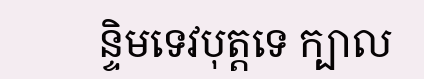ន្ទិមទេវបុត្តទេ ក្បាល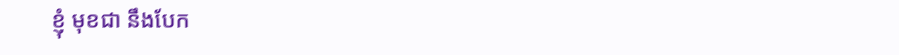ខ្ញុំ មុខជា នឹងបែក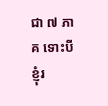ជា ៧ ភាគ ទោះបីខ្ញុំរ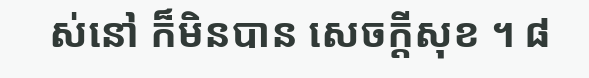ស់នៅ ក៏មិនបាន សេចក្តីសុខ ។ ៨